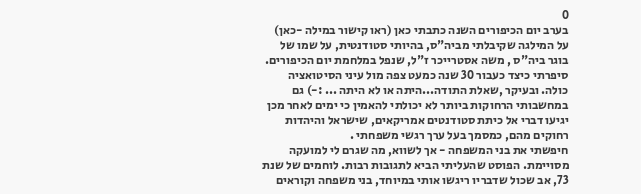0
בערב יום הכיפורים השנה כתבתי כאן (ראו קישור במילה -כאן) על המילגה שקיבלתי מביה"ס, בהיותי סטודנטית, על שמו של בוגר ביה"ס , משה אסטרייכר ז"ל, שנפל במלחמת יום הכיפורים. סיפרתי כיצד כעבור 30 שנה כמעט צפה מול עיני הסיטואציה כולה. ובעיקר ,שאלת התודה...היתה או לא היתה ... :-) גם במחשבותי הרחוקות ביותר לא יכולתי להאמין כי ימים לאחר מכן יגיעו דברי אל כיתת סטודנטים אמריקאים, שישראל והיהדות רחוקים מהם, כמסמך בעל ערך רגשי משפחתי .
חיפשתי את בני המשפחה - אך לשווא, מה שגרם לי למועקה מסויימת. הפוסט שהעליתי הביא לתגובות רבות. לוחמים של שנת 73, אב שכול שדבריו ריגשו אותי במיוחד, בני משפחה וקוראים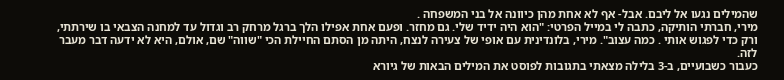שהמילים נגעו אל ליבם. אבל- אף לא אחת מהן כיוונה אל בני המשפחה .
מירי, חברתי הותיקה, כתבה לי במייל הפרטי: "הוא היה ידיד שלי. גם מחזר. ופעם אחת אפילו הלך ברגל מרחק רב וגדול עד למחנה הצבאי בו שירתתי, ורק כדי לפגוש אותי . כמה עצוב". מירי, בלונדינית עם אופי של צעירה לנצח, היתה מן הסתם החיילת הכי "שווה" שם, אולם, היא לא ידעה דבר מעבר לזה.
כעבור כשבועיים, ב-3 בלילה מצאתי בתגובות לפוסט את המילים הבאות של גיורא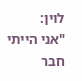לוין:
"אני הייתי חבר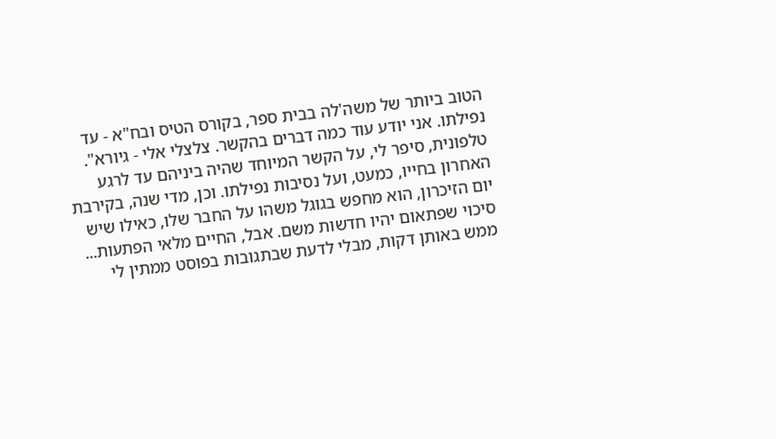הטוב ביותר של משה'לה בבית ספר, בקורס הטיס ובח"א - עד נפילתו. אני יודע עוד כמה דברים בהקשר. צלצלי אלי - גיורא". טלפונית, סיפר לי, על הקשר המיוחד שהיה ביניהם עד לרגע האחרון בחייו, כמעט, ועל נסיבות נפילתו. וכן, מדי שנה, בקירבת יום הזיכרון, הוא מחפש בגוגל משהו על החבר שלו, כאילו שיש סיכוי שפתאום יהיו חדשות משם. אבל, החיים מלאי הפתעות...
ממש באותן דקות, מבלי לדעת שבתגובות בפוסט ממתין לי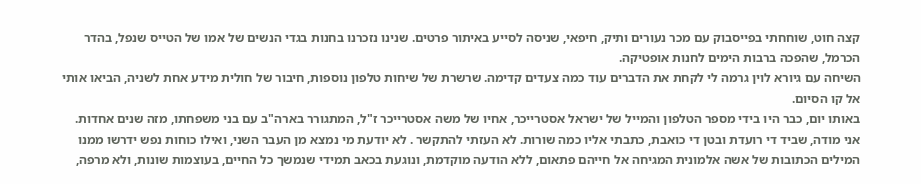קצה חוט, שוחחתי בפייסבוק עם מכר נעורים ותיק, חיפאי, שניסה לסייע באיתור פרטים. שנינו נזכרנו בחנות בגדי הנשים של אמו של הטייס שנפל, בהדר הכרמל, שהפכה ברבות הימים לחנות אופטיקה.
השיחה עם גיורא לוין גרמה לי לקחת את הדברים עוד כמה צעדים קדימה. שרשרת של שיחות טלפון נוספות, חיבור של חולית מידע אחת לשניה, הביאו אותי אל קו הסיום.
באותו יום, כבר היו בידי מספר הטלפון והמייל של ישראל אסטרייכר, אחיו של משה אסטרייכר ז"ל, המתגורר בארה"ב עם בני משפחתו, מזה שנים אחדות.
אני מודה, שביד די רועדת ובטן די כואבת, כתבתי אליו כמה שורות. לא העזתי להתקשר . לא יודעת מי נמצא מן העבר השני, ואילו כוחות נפש ידרשו ממנו המילים הכתובות של אשה אלמונית המגיחה אל חייהם פתאום, ללא הודעה מוקדמת, ונוגעת בכאב תמידי שנמשך כל החיים, בעוצמות שונות, ולא מרפה,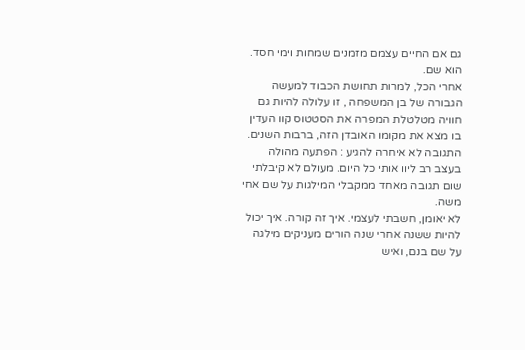גם אם החיים עצמם מזמנים שמחות וימי חסד. הוא שם.
אחרי הכל, למרות תחושת הכבוד למעשה הגבורה של בן המשפחה , זו עלולה להיות גם חוויה מטלטלת המפרה את הסטטוס קוו העדין בו מצא את מקומו האובדן הזה, ברבות השנים.
התגובה לא איחרה להגיע : הפתעה מהולה בעצב רב ליוו אותי כל היום. מעולם לא קיבלתי שום תגובה מאחד ממקבלי המילגות על שם אחי משה.
לא יאומן, חשבתי לעצמי. איך זה קורה. איך יכול להיות ששנה אחרי שנה הורים מעניקים מילגה על שם בנם, ואיש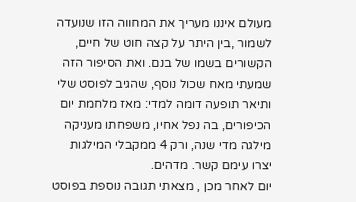מעולם איננו מעריך את המחווה הזו שנועדה לשמור ,בין היתר על קצה חוט של חיים, הקשורים בשמו של בנם. ואת הסיפור הזה שמעתי מאח שכול נוסף, שהגיב לפוסט שלי ותיאר תופעה דומה למדי: מאז מלחמת יום הכיפורים, בה נפל אחיו, משפחתו מעניקה מילגה מדי שנה, ורק 4 ממקבלי המילגות יצרו עימם קשר. מדהים.
יום לאחר מכן , מצאתי תגובה נוספת בפוסט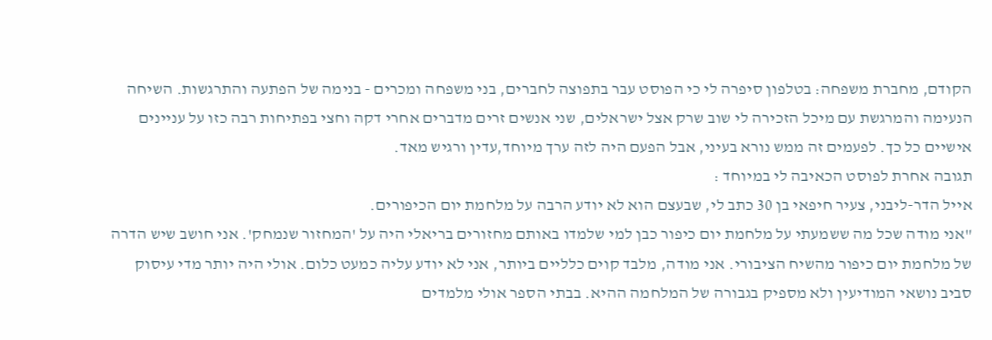הקודם, מחברת משפחה: בטלפון סיפרה לי כי הפוסט עבר בתפוצה לחברים, בני משפחה ומכרים - בנימה של הפתעה והתרגשות. השיחה הנעימה והמרגשת עם מיכל הזכירה לי שוב שרק אצל ישראלים, שני אנשים זרים מדברים אחרי דקה וחצי בפתיחות רבה כזו על עניינים אישיים כל כך. לפעמים זה ממש נורא בעיני, אבל הפעם היה לזה ערך מיוחד,עדין ורגיש מאד.
תגובה אחרת לפוסט הכאיבה לי במיוחד :
אייל הדר-ליבני, צעיר חיפאי בן 30 כתב לי, שבעצם הוא לא יודע הרבה על מלחמת יום הכיפורים.
"אני מודה שכל מה ששמעתי על מלחמת יום כיפור כבן למי שלמדו באותם מחזורים בריאלי היה על 'המחזור שנמחק'. אני חושב שיש הדרה של מלחמת יום כיפור מהשיח הציבורי. אני מודה, מלבד קוים כלליים ביותר, אני לא יודע עליה כמעט כלום. אולי היה יותר מדי עיסוק סביב נושאי המודיעין ולא מספיק בגבורה של המלחמה ההיא. בבתי הספר אולי מלמדים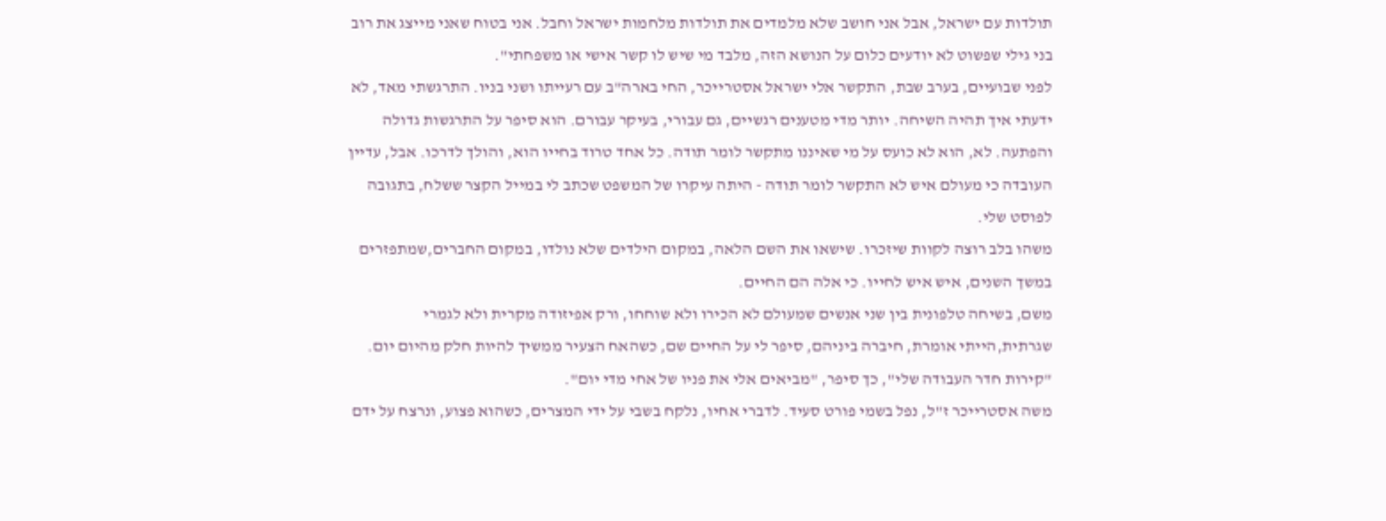תולדות עם ישראל, אבל אני חושב שלא מלמדים את תולדות מלחמות ישראל וחבל. אני בטוח שאני מייצג את רוב בני גילי שפשוט לא יודעים כלום על הנושא הזה, מלבד מי שיש לו קשר אישי או משפחתי".
לפני שבועיים, בערב שבת, התקשר אלי ישראל אסטרייכר, החי בארה"ב עם רעייתו ושני בניו. התרגשתי מאד, לא ידעתי איך תהיה השיחה. יותר מדי מטענים רגשיים, גם עבורי, בעיקר עבורם. הוא סיפר על התרגשות גדולה והפתעה. לא, הוא לא כועס על מי שאיננו מתקשר לומר תודה. כל אחד טרוד בחייו הוא, והולך לדרכו. אבל, עדיין העובדה כי מעולם איש לא התקשר לומר תודה - היתה עיקרו של המשפט שכתב לי במייל הקצר ששלח, בתגובה לפוסט שלי.
משהו בלב רוצה לקוות שיזכרו. שישאו את השם הלאה, במקום הילדים שלא נולדו, במקום החברים,שמתפזרים במשך השנים, איש איש לחייו. כי אלה הם החיים.
משם, בשיחה טלפונית בין שני אנשים שמעולם לא הכירו ולא שוחחו, ורק אפיזודה מקרית ולא לגמרי שגרתית,הייתי אומרת, חיברה ביניהם, סיפר לי על החיים שם, כשהאח הצעיר ממשיך להיות חלק מהיום יום. "קירות חדר העבודה שלי", כך סיפר, "מביאים אלי את פניו של אחי מדי יום".
משה אסטרייכר ז"ל, נפל בשמי פורט סעיד. לדברי אחיו, נלקח בשבי על ידי המצרים, כשהוא פצוע, ונרצח על ידם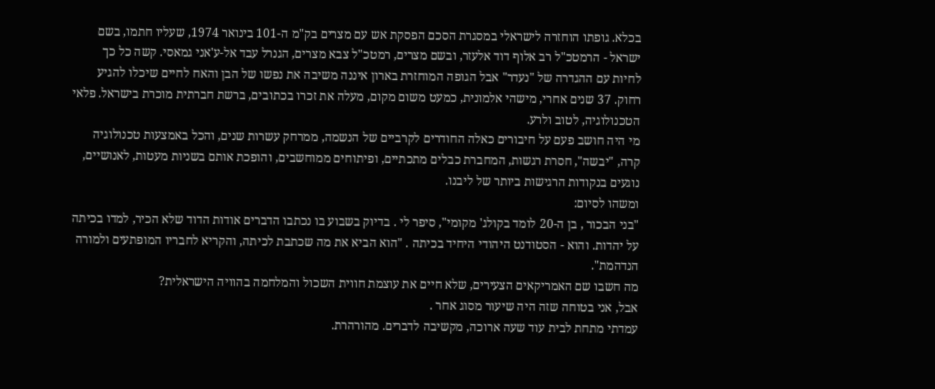בכלא. גופתו הוחזרה לישראלי במסגרת הסכם הפסקת אש עם מצרים בק"מ ה-101 בינואר 1974, שעליו חתמו, בשם ישראל - הרמטכ"ל רב אלוף דוד אלעזר, ובשם מצרים, רמטכ"ל צבא מצרים, הגנרל עבד אל-ע'אני גמאסי. קשה כל כך לחיות עם ההגדרה של "נעדר" אבל הגופה המוחזרת בארון איננה משיבה את נפשו של הבן והאח לחיים שיכלו להגיע רחוק. 37 שנים אחרי, מישהי אלמונית, כמעט משום מקום, מעלה את זכרו בכתובים, ברשת חברתית מוכרת בישראל. פלאי הטכנולוגיה, לטוב ולרע.
מי היה חושב פעם על חיבורים כאלה החודרים לקרביים של הנשמה, ממרחק עשרות שנים, והכל באמצעות טכנולוגיה קרה, "יבשה", חסרת רגשות, המחברת כבלים מתכתיים, ופיתוחים ממוחשבים, והופכת אותם בשניות מעטות, לאנושיים, נוגעים בנקודות הרגישות ביותר של ליבנו.
ומשהו לסיום:
"בני הבכור , בן ה-20 לומד בקולג' מקומי", סיפר לי . בדיוק בשבוע בו נכתבו הדברים אודות הדוד שלא הכיר, למדו בכיתה על יהדות. והוא - הסטודנט היהודי היחיד בכיתה . "הוא הביא את מה שכתבת לכיתה, והקריא לחבריו המופתעים ולמורה הנדהמת".
מה חשבו שם האמריקאים הצעירים, שלא חיים את עוצמת חווית השכול והמלחמה בהוויה הישראלית?
אבל, אני בטוחה שזה היה שיעור מסוג אחר .
עמדתי מתחת לבית עוד שעה ארוכה, מקשיבה לדברים. מהורהרת.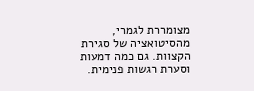מצומררת לגמרי, מהסיטואציה של סגירת הקצוות. גם כמה דמעות וסערת רגשות פנימית.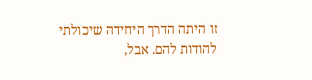זו היתה הדרך היחידה שיכולתי להודות להם. אבל,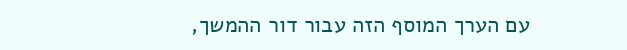עם הערך המוסף הזה עבור דור ההמשך,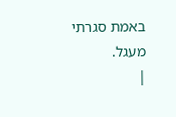באמת סגרתי מעגל.
|